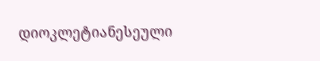დიოკლეტიანესეული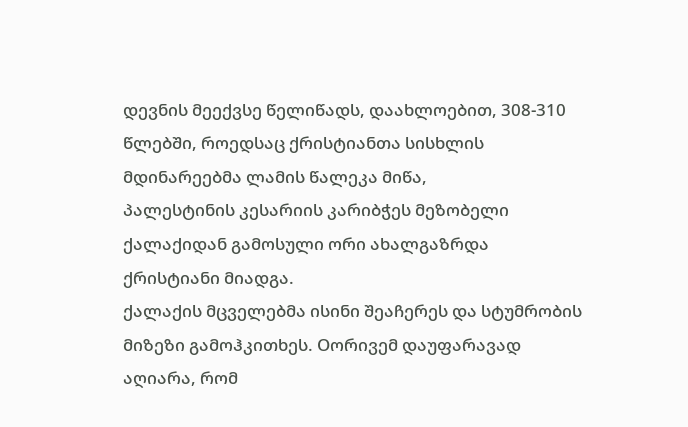დევნის მეექვსე წელიწადს, დაახლოებით, 308-310 წლებში, როედსაც ქრისტიანთა სისხლის მდინარეებმა ლამის წალეკა მიწა,
პალესტინის კესარიის კარიბჭეს მეზობელი ქალაქიდან გამოსული ორი ახალგაზრდა ქრისტიანი მიადგა.
ქალაქის მცველებმა ისინი შეაჩერეს და სტუმრობის მიზეზი გამოჰკითხეს. Oორივემ დაუფარავად აღიარა, რომ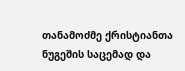თანამოძმე ქრისტიანთა ნუგეშის საცემად და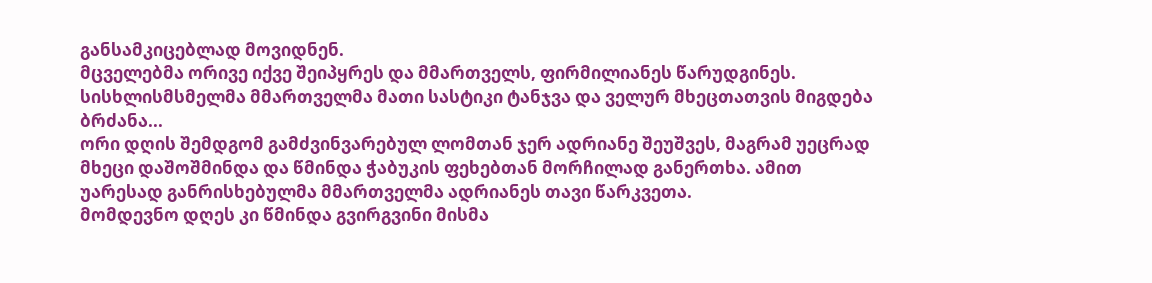განსამკიცებლად მოვიდნენ.
მცველებმა ორივე იქვე შეიპყრეს და მმართველს, ფირმილიანეს წარუდგინეს.
სისხლისმსმელმა მმართველმა მათი სასტიკი ტანჯვა და ველურ მხეცთათვის მიგდება ბრძანა...
ორი დღის შემდგომ გამძვინვარებულ ლომთან ჯერ ადრიანე შეუშვეს, მაგრამ უეცრად მხეცი დაშოშმინდა და წმინდა ჭაბუკის ფეხებთან მორჩილად განერთხა. ამით უარესად განრისხებულმა მმართველმა ადრიანეს თავი წარკვეთა.
მომდევნო დღეს კი წმინდა გვირგვინი მისმა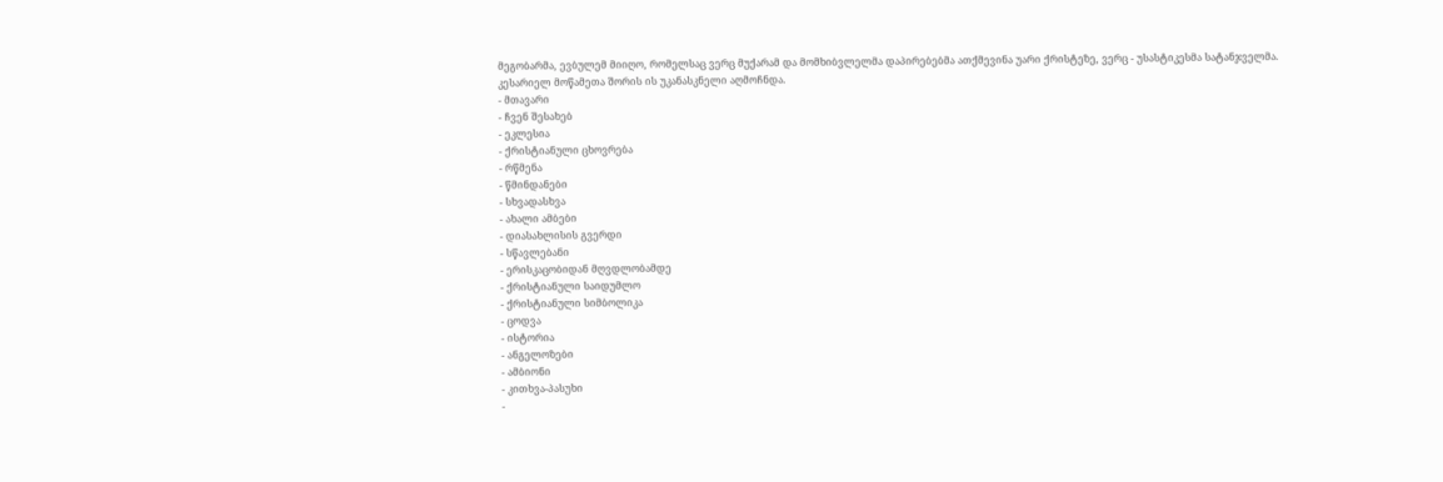მეგობარმა, ევბულემ მიიღო, რომელსაც ვერც მუქარამ და მომხიბვლელმა დაპირებებმა ათქმევინა უარი ქრისტეზე, ვერც - უსასტიკესმა სატანჯველმა.
კესარიელ მოწამეთა შორის ის უკანასკნელი აღმოჩნდა.
- მთავარი
- ჩვენ შესახებ
- ეკლესია
- ქრისტიანული ცხოვრება
- რწმენა
- წმინდანები
- სხვადასხვა
- ახალი ამბები
- დიასახლისის გვერდი
- სწავლებანი
- ერისკაცობიდან მღვდლობამდე
- ქრისტიანული საიდუმლო
- ქრისტიანული სიმბოლიკა
- ცოდვა
- ისტორია
- ანგელოზები
- ამბიონი
- კითხვა-პასუხი
-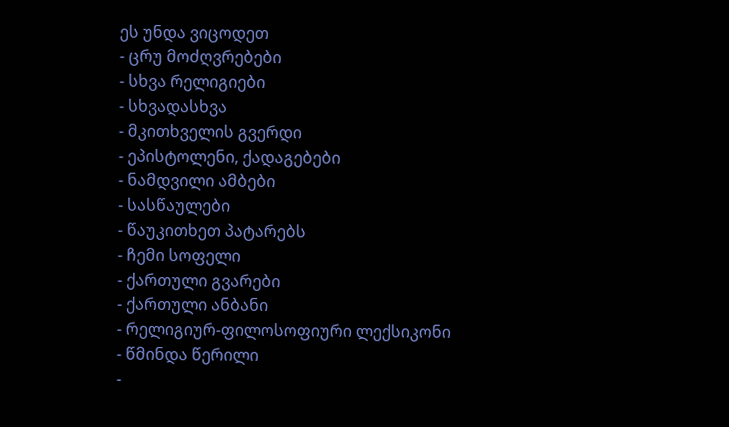ეს უნდა ვიცოდეთ
- ცრუ მოძღვრებები
- სხვა რელიგიები
- სხვადასხვა
- მკითხველის გვერდი
- ეპისტოლენი, ქადაგებები
- ნამდვილი ამბები
- სასწაულები
- წაუკითხეთ პატარებს
- ჩემი სოფელი
- ქართული გვარები
- ქართული ანბანი
- რელიგიურ-ფილოსოფიური ლექსიკონი
- წმინდა წერილი
-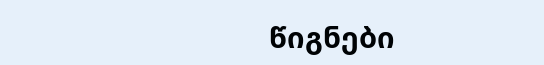წიგნები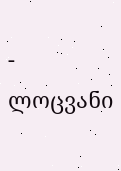- ლოცვანი